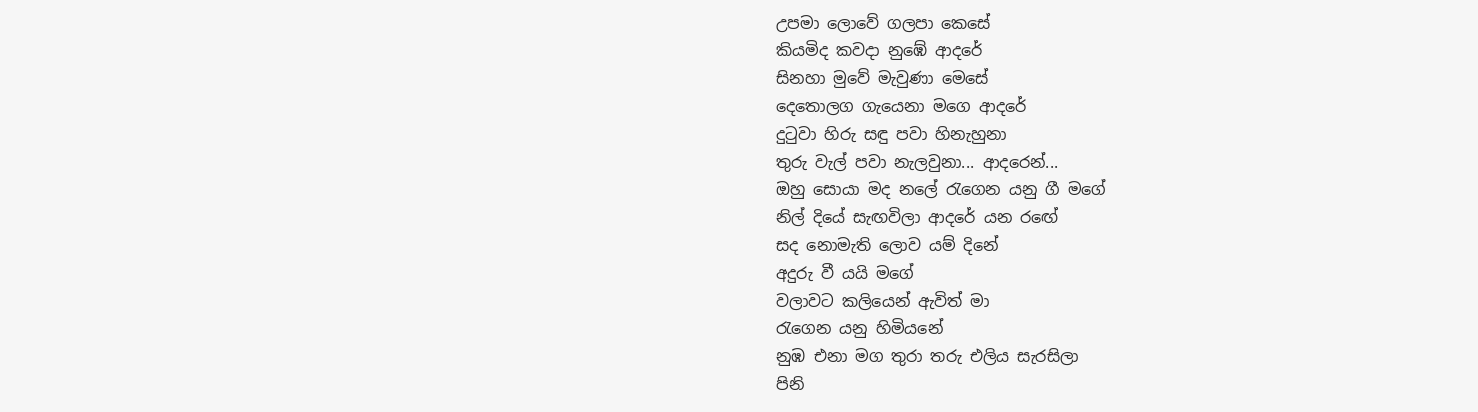උපමා ලොවේ ගලපා කෙසේ
කියමිද කවදා නුඹේ ආදරේ
සිනහා මුවේ මැවුණා මෙසේ
දෙතොලග ගැයෙනා මගෙ ආදරේ
දුටුවා හිරු සඳු පවා හිනැහුනා
තුරු වැල් පවා නැලවුනා... ආදරෙන්...
ඔහු සොයා මද නලේ රැගෙන යනු ගී මගේ
නිල් දියේ සැඟවිලා ආදරේ යන රඟේ
සද නොමැති ලොව යම් දිනේ
අදුරු වී යයි මගේ
වලාවට කලියෙන් ඇවිත් මා
රැගෙන යනු හිමියනේ
නුඹ එනා මග තුරා තරු එලිය සැරසිලා
පිනි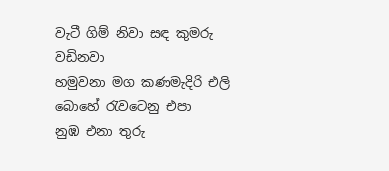වැටී ගිම් නිවා සඳ කුමරු වඩිනවා
හමුවනා මග කණමැදිරි එලි
බොහේ රැවටෙනු එපා
නුඹ එනා තුරු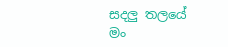සදලු තලයේ
මං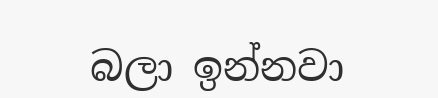බලා ඉන්නවා